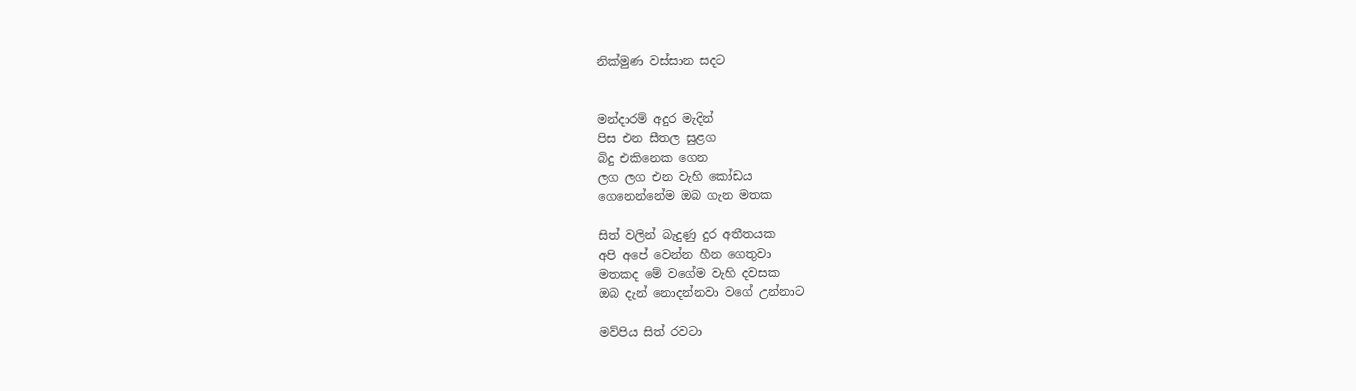නික්මුණ වස්සාන සදට


මන්දාරම් අදුර මැදින්
පිස එන සීතල සුළග
බිදු එකිනෙක ගෙන
ලග ලග එන වැහි කෝඩය
ගෙනෙන්නේම ඔබ ගැන මතක

සිත් වලින් බැදුණු දුර අතීතයක
අපි අපේ වෙන්න හීන ගෙතුවා
මතකද මේ වගේම වැහි දවසක
ඔබ දැන් නොදන්නවා වගේ උන්නාට

මව්පිය සිත් රවටා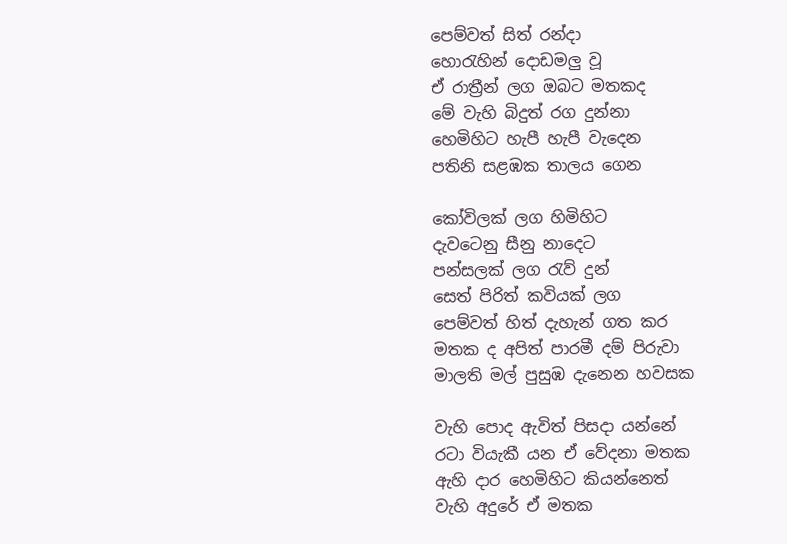පෙම්වත් සිත් රන්දා
හොරැහින් දොඩමලු වූ
ඒ රාත්‍රීන් ලග ඔබට මතකද
මේ වැහි බිදුත් රග දුන්නා
හෙමිහිට හැපී හැපී වැදෙන
පතිනි සළඹක තාලය ගෙන

කෝවිලක් ලග හිමිහිට
දැවටෙනු සීනු නාදෙට
පන්සලක් ලග රැව් දුන්
සෙත් පිරිත් කවියක් ලග
පෙම්වත් හිත් දැහැන් ගත කර
මතක ද අපිත් පාරමී දම් පිරුවා
මාලති මල් පුසුඹ දැනෙන හවසක

වැහි පොද ඇවිත් පිසදා යන්නේ
රටා වියැකී යන ඒ වේදනා මතක
ඇහි දාර හෙමිහිට කියන්නෙත්
වැහි අදුරේ ඒ මතක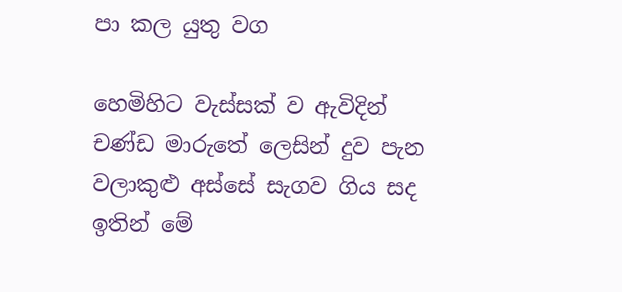පා කල යුතු වග

හෙමිහිට වැස්සක් ව ඇවිදින්
චණ්ඩ මාරුතේ ලෙසින් දුව පැන
වලාකුළු අස්සේ සැගව ගිය සද
ඉතින් මේ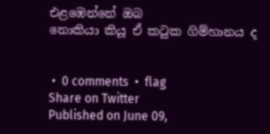එළඹෙන්නේ ඔබ
නොකියා කියූ ඒ කටුක ගිම්හානය ද


 •  0 comments  •  flag
Share on Twitter
Published on June 09,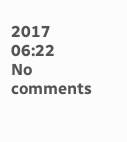2017 06:22
No comments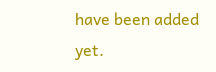have been added yet.